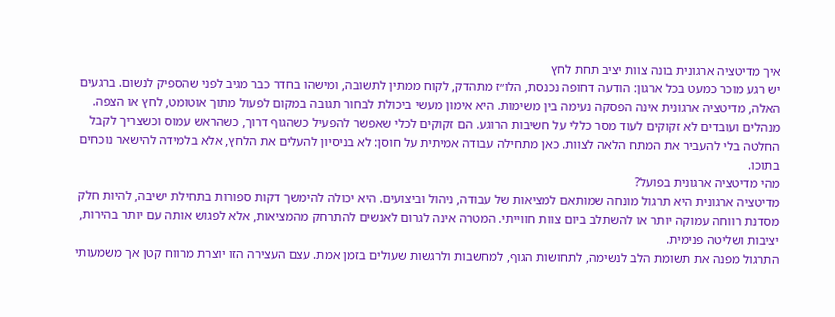איך מדיטציה ארגונית בונה צוות יציב תחת לחץ
יש רגע מוכר כמעט בכל ארגון: הודעה דחופה נכנסת, הלו״ז מתהדק, לקוח ממתין לתשובה, ומישהו בחדר כבר מגיב לפני שהספיק לנשום. ברגעים האלה, מדיטציה ארגונית אינה הפסקה נעימה בין משימות. היא אימון מעשי ביכולת לבחור תגובה במקום לפעול מתוך אוטומט, לחץ או הצפה.
מנהלים ועובדים לא זקוקים לעוד מסר כללי על חשיבות הרוגע. הם זקוקים לכלי שאפשר להפעיל כשהגוף דרוך, כשהראש עמוס וכשצריך לקבל החלטה בלי להעביר את המתח הלאה לצוות. כאן מתחילה עבודה אמיתית על חוסן: לא בניסיון להעלים את הלחץ, אלא בלמידה להישאר נוכחים בתוכו.
מהי מדיטציה ארגונית בפועל?
מדיטציה ארגונית היא תרגול מונחה שמותאם למציאות של עבודה, ניהול וביצועים. היא יכולה להימשך דקות ספורות בתחילת ישיבה, להיות חלק מסדנת רווחה עמוקה יותר או להשתלב ביום צוות חווייתי. המטרה אינה לגרום לאנשים להתרחק מהמציאות, אלא לפגוש אותה עם יותר בהירות, יציבות ושליטה פנימית.
התרגול מפנה את תשומת הלב לנשימה, לתחושות הגוף, למחשבות ולרגשות שעולים בזמן אמת. עצם העצירה הזו יוצרת מרווח קטן אך משמעותי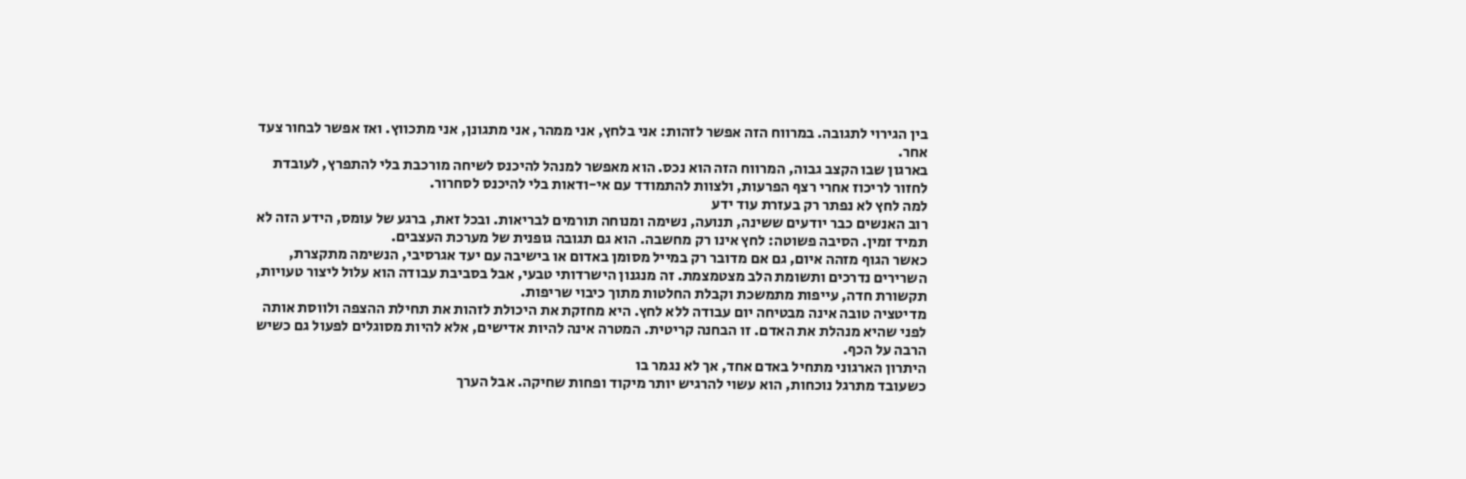בין הגירוי לתגובה. במרווח הזה אפשר לזהות: אני בלחץ, אני ממהר, אני מתגונן, אני מתכווץ. ואז אפשר לבחור צעד אחר.
בארגון שבו הקצב גבוה, המרווח הזה הוא נכס. הוא מאפשר למנהל להיכנס לשיחה מורכבת בלי להתפרץ, לעובדת לחזור לריכוז אחרי רצף הפרעות, ולצוות להתמודד עם אי-ודאות בלי להיכנס לסחרור.
למה לחץ לא נפתר רק בעזרת עוד ידע
רוב האנשים כבר יודעים ששינה, תנועה, נשימה ומנוחה תורמים לבריאות. ובכל זאת, ברגע של עומס, הידע הזה לא תמיד זמין. הסיבה פשוטה: לחץ אינו רק מחשבה. הוא גם תגובה גופנית של מערכת העצבים.
כאשר הגוף מזהה איום, גם אם מדובר רק במייל מסומן באדום או בישיבה עם יעד אגרסיבי, הנשימה מתקצרת, השרירים נדרכים ותשומת הלב מצטמצמת. זה מנגנון הישרדותי טבעי, אבל בסביבת עבודה הוא עלול ליצור טעויות, תקשורת חדה, עייפות מתמשכת וקבלת החלטות מתוך כיבוי שריפות.
מדיטציה טובה אינה מבטיחה יום עבודה ללא לחץ. היא מחזקת את היכולת לזהות את תחילת ההצפה ולווסת אותה לפני שהיא מנהלת את האדם. זו הבחנה קריטית. המטרה אינה להיות אדישים, אלא להיות מסוגלים לפעול גם כשיש הרבה על הכף.
היתרון הארגוני מתחיל באדם אחד, אך לא נגמר בו
כשעובד מתרגל נוכחות, הוא עשוי להרגיש יותר מיקוד ופחות שחיקה. אבל הערך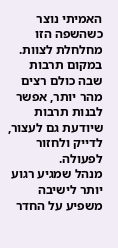האמיתי נוצר כשהשפה הזו מחלחלת לצוות. במקום תרבות שבה כולם רצים מהר יותר, אפשר לבנות תרבות שיודעת גם לעצור, לדייק ולחזור לפעולה.
מנהל שמגיע רגוע יותר לישיבה משפיע על החדר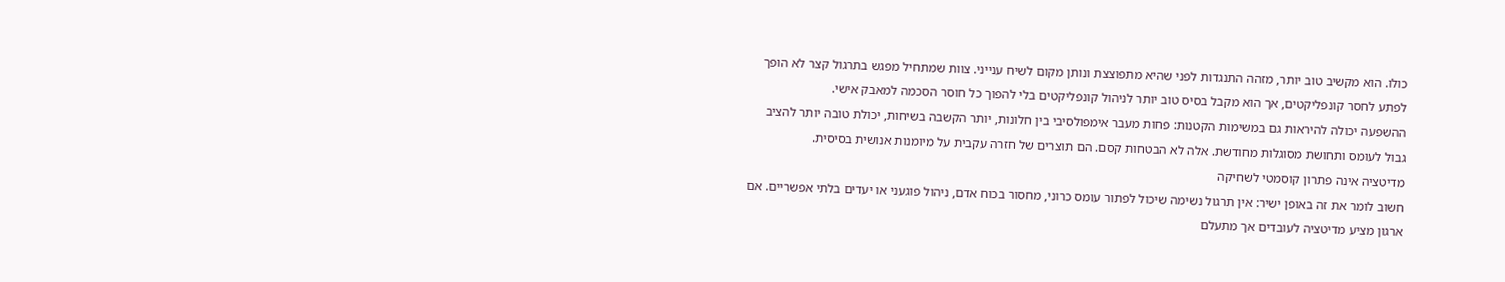כולו. הוא מקשיב טוב יותר, מזהה התנגדות לפני שהיא מתפוצצת ונותן מקום לשיח ענייני. צוות שמתחיל מפגש בתרגול קצר לא הופך לפתע לחסר קונפליקטים, אך הוא מקבל בסיס טוב יותר לניהול קונפליקטים בלי להפוך כל חוסר הסכמה למאבק אישי.
ההשפעה יכולה להיראות גם במשימות הקטנות: פחות מעבר אימפולסיבי בין חלונות, יותר הקשבה בשיחות, יכולת טובה יותר להציב גבול לעומס ותחושת מסוגלות מחודשת. אלה לא הבטחות קסם. הם תוצרים של חזרה עקבית על מיומנות אנושית בסיסית.
מדיטציה אינה פתרון קוסמטי לשחיקה
חשוב לומר את זה באופן ישיר: אין תרגול נשימה שיכול לפתור עומס כרוני, מחסור בכוח אדם, ניהול פוגעני או יעדים בלתי אפשריים. אם ארגון מציע מדיטציה לעובדים אך מתעלם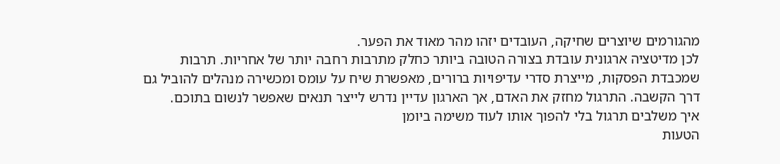מהגורמים שיוצרים שחיקה, העובדים יזהו מהר מאוד את הפער.
לכן מדיטציה ארגונית עובדת בצורה הטובה ביותר כחלק מתרבות רחבה יותר של אחריות. תרבות שמכבדת הפסקות, מייצרת סדרי עדיפויות ברורים, מאפשרת שיח על עומס ומכשירה מנהלים להוביל גם דרך הקשבה. התרגול מחזק את האדם, אך הארגון עדיין נדרש לייצר תנאים שאפשר לנשום בתוכם.
איך משלבים תרגול בלי להפוך אותו לעוד משימה ביומן
הטעות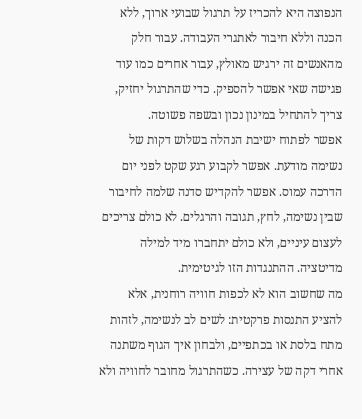הנפוצה היא להכריז על תרגול שבועי ארוך, ללא הכנה וללא חיבור לאתגרי העבודה. עבור חלק מהאנשים זה ירגיש מאולץ, עבור אחרים כמו עוד פגישה שאי אפשר להספיק. כדי שהתרגול יחזיק, צריך להתחיל במינון נכון ובשפה פשוטה.
אפשר לפתוח ישיבת הנהלה בשלוש דקות של נשימה מודעת. אפשר לקבוע רגע שקט לפני יום הדרכה עמוס. אפשר להקדיש סדנה שלמה לחיבור שבין נשימה, לחץ, תגובה והרגלים. לא כולם צריכים לעצום עיניים, ולא כולם יתחברו מיד למילה מדיטציה. ההתנגדות הזו לגיטימית.
מה שחשוב הוא לא לכפות חוויה רוחנית, אלא להציע התנסות פרקטית: לשים לב לנשימה, לזהות מתח בלסת או בכתפיים, ולבחון איך הגוף משתנה אחרי דקה של עצירה. כשהתרגול מחובר לחוויה ולא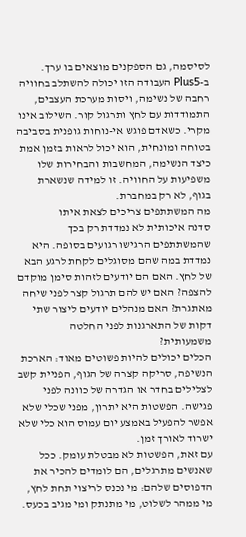לסיסמה, גם הספקנים מוצאים בו ערך.
ב-Plus5 העבודה הזו יכולה להשתלב בחוויה רחבה של נשימה, ויסות מערכת העצבים, התמודדות עם לחץ ותרגול קור. השילוב אינו מקרי. כשאדם פוגש אי-נוחות גופנית בסביבה בטוחה ומונחית, הוא יכול לראות בזמן אמת כיצד הנשימה, המחשבות והבחירות שלו משפיעות על החוויה. זו למידה שנשארת בגוף, לא רק במחברת.
מה המשתתפים צריכים לצאת איתו
סדנה איכותית לא נמדדת רק בכך שהמשתתפים הרגישו רגועים בסופה. היא נמדדת במה שהם מסוגלים לקחת לרגע הבא של לחץ. האם הם יודעים לזהות סימן מוקדם להצפה? האם יש להם תרגול קצר לפני שיחה מאתגרת? האם מנהלים יודעים ליצור שתי דקות של התארגנות לפני החלטה משמעותית?
הכלים יכולים להיות פשוטים מאוד: הארכת הנשיפה, סריקה קצרה של הגוף, הפניית קשב לצלילים בחדר או הגדרה של כוונה לפני פגישה. הפשטות היא יתרון, מפני שכלי שלא אפשר להפעיל באמצע יום עמוס הוא כלי שלא ישרוד לאורך זמן.
עם זאת, הפשטות לא מבטלת עומק. ככל שאנשים מתרגלים, הם לומדים להכיר את הדפוסים שלהם: מי נכנס לריצוי תחת לחץ, מי ממהר לשלוט, מי מתנתק ומי מגיב בכעס.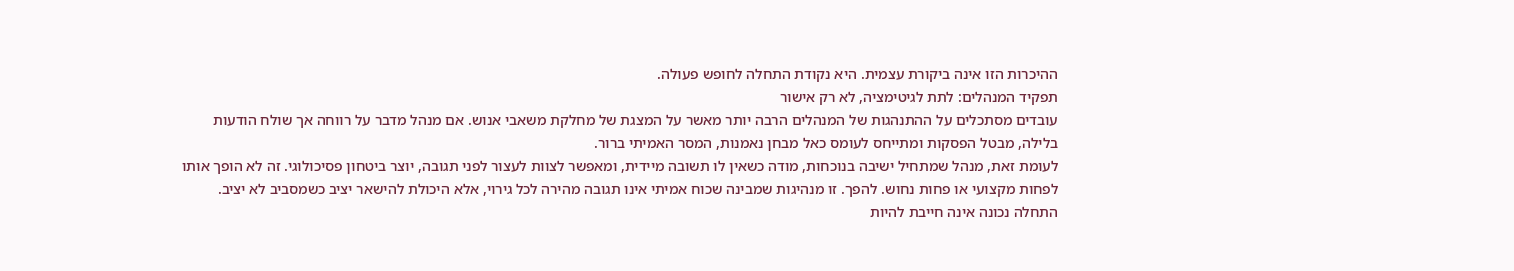ההיכרות הזו אינה ביקורת עצמית. היא נקודת התחלה לחופש פעולה.
תפקיד המנהלים: לתת לגיטימציה, לא רק אישור
עובדים מסתכלים על ההתנהגות של המנהלים הרבה יותר מאשר על המצגת של מחלקת משאבי אנוש. אם מנהל מדבר על רווחה אך שולח הודעות בלילה, מבטל הפסקות ומתייחס לעומס כאל מבחן נאמנות, המסר האמיתי ברור.
לעומת זאת, מנהל שמתחיל ישיבה בנוכחות, מודה כשאין לו תשובה מיידית, ומאפשר לצוות לעצור לפני תגובה, יוצר ביטחון פסיכולוגי. זה לא הופך אותו לפחות מקצועי או פחות נחוש. להפך. זו מנהיגות שמבינה שכוח אמיתי אינו תגובה מהירה לכל גירוי, אלא היכולת להישאר יציב כשמסביב לא יציב.
התחלה נכונה אינה חייבת להיות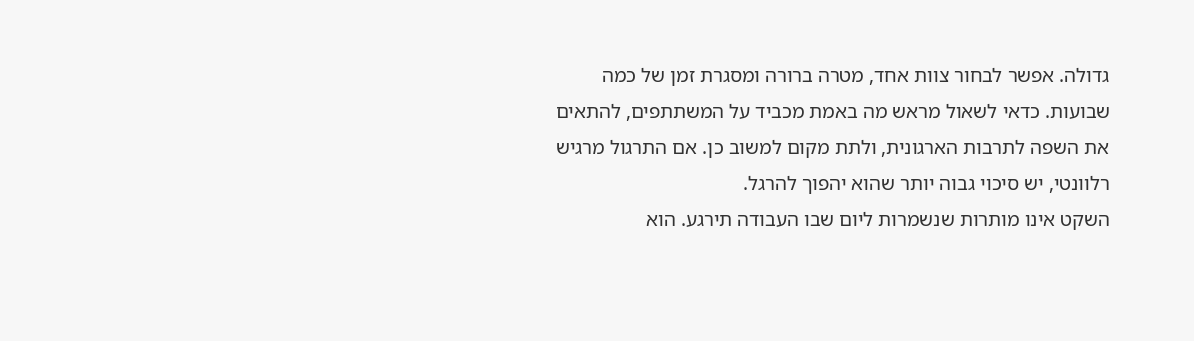גדולה. אפשר לבחור צוות אחד, מטרה ברורה ומסגרת זמן של כמה שבועות. כדאי לשאול מראש מה באמת מכביד על המשתתפים, להתאים את השפה לתרבות הארגונית, ולתת מקום למשוב כן. אם התרגול מרגיש רלוונטי, יש סיכוי גבוה יותר שהוא יהפוך להרגל.
השקט אינו מותרות שנשמרות ליום שבו העבודה תירגע. הוא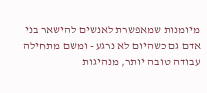מיומנות שמאפשרת לאנשים להישאר בני אדם גם כשהיום לא נרגע - ומשם מתחילה עבודה טובה יותר, מנהיגות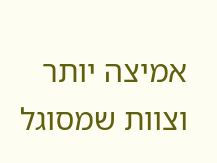אמיצה יותר וצוות שמסוגל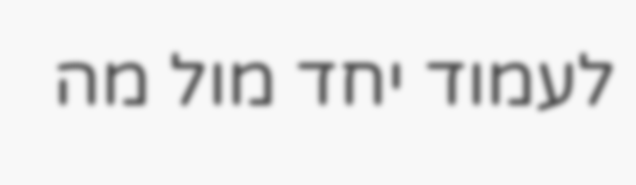לעמוד יחד מול מה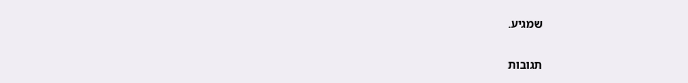שמגיע.

תגובות